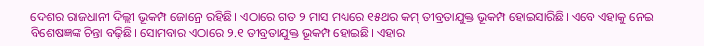ଦେଶର ରାଜଧାନୀ ଦିଲ୍ଲୀ ଭୂକମ୍ପ ଜୋନ୍ରେ ରହିଛି। ଏଠାରେ ଗତ ୨ ମାସ ମଧ୍ୟରେ ୧୫ଥର କମ୍ ତୀବ୍ରତାଯୁକ୍ତ ଭୂକମ୍ପ ହୋଇସାରିଛି। ଏବେ ଏହାକୁ ନେଇ ବିଶେଷଜ୍ଞଙ୍କ ଚିନ୍ତା ବଢ଼ିଛି। ସୋମବାର ଏଠାରେ ୨.୧ ତୀବ୍ରତାଯୁକ୍ତ ଭୂକମ୍ପ ହୋଇଛି। ଏହାର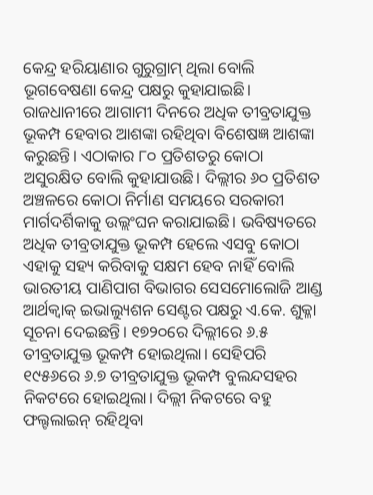କେନ୍ଦ୍ର ହରିୟାଣାର ଗୁରୁଗ୍ରାମ୍ ଥିଲା ବୋଲି ଭୂଗବେଷଣା କେନ୍ଦ୍ର ପକ୍ଷରୁ କୁହାଯାଇଛି। ରାଜଧାନୀରେ ଆଗାମୀ ଦିନରେ ଅଧିକ ତୀବ୍ରତାଯୁକ୍ତ ଭୂକମ୍ପ ହେବାର ଆଶଙ୍କା ରହିଥିବା ବିଶେଷଜ୍ଞ ଆଶଙ୍କା କରୁଛନ୍ତି। ଏଠାକାର ୮୦ ପ୍ରତିଶତରୁ କୋଠା ଅସୁରକ୍ଷିତ ବୋଲି କୁହାଯାଉଛି। ଦିଲ୍ଲୀର ୬୦ ପ୍ରତିଶତ ଅଞ୍ଚଳରେ କୋଠା ନିର୍ମାଣ ସମୟରେ ସରକାରୀ ମାର୍ଗଦର୍ଶିକାକୁ ଉଲ୍ଲଂଘନ କରାଯାଇଛି। ଭବିଷ୍ୟତରେ ଅଧିକ ତୀବ୍ରତାଯୁକ୍ତ ଭୂକମ୍ପ ହେଲେ ଏସବୁ କୋଠା ଏହାକୁ ସହ୍ୟ କରିବାକୁ ସକ୍ଷମ ହେବ ନାହିଁ ବୋଲି ଭାରତୀୟ ପାଣିପାଗ ବିଭାଗର ସେସମୋଲୋଜି ଆଣ୍ଡ ଆର୍ଥକ୍ୱାକ୍ ଇଭାଲ୍ୟୁଶନ ସେଣ୍ଟର ପକ୍ଷରୁ ଏ.କେ. ଶୁକ୍ଳା ସୂଚନା ଦେଇଛନ୍ତି। ୧୭୨୦ରେ ଦିଲ୍ଲୀରେ ୬.୫ ତୀବ୍ରତାଯୁକ୍ତ ଭୂକମ୍ପ ହୋଇଥିଲା। ସେହିପରି ୧୯୫୬ରେ ୬.୭ ତୀବ୍ରତାଯୁକ୍ତ ଭୂକମ୍ପ ବୁଲନ୍ଦସହର ନିକଟରେ ହୋଇଥିଲା। ଦିଲ୍ଲୀ ନିକଟରେ ବହୁ ଫଲ୍ଟଲାଇନ୍ ରହିଥିବା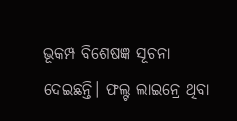ଭୂକମ୍ପ ବିଶେଷଜ୍ଞ ସୂଚନା ଦେଇଛନ୍ତି। ଫଲ୍ଟ ଲାଇନ୍ରେ ଥିବା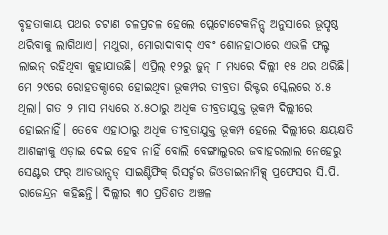ବୃହତାକାୟ ପଥର ଚଟାଣ ଚଳପ୍ରଚଳ ହେଲେ ପ୍ଲେଟୋଟେକନିନ୍ସ୍ ଅନୁସାରେ ଭୂପୃଷ୍ଠ ଥରିବାକୁ ଲାଗିଥାଏ। ମଥୁରା, ମୋରାଦାବାଦ୍ ଏବଂ ଶୋନହାଠାରେ ଏଭଳି ଫଲ୍ଟ ଲାଇନ୍ ରହିଥିବା କୁହାଯାଉଛି। ଏପ୍ରିଲ୍ ୧୨ରୁ ଜୁନ୍ ୮ ମଧ୍ୟରେ ଦିଲ୍ଲୀ ୧୫ ଥର ଥରିଛି। ମେ ୨୯ରେ ରୋହତକ୍ଠାରେ ହୋଇଥିବା ଭୂକମ୍ପର ତୀବ୍ରତା ରିକ୍ଟର ସ୍କେଲରେ ୪.୫ ଥିଲା। ଗତ ୨ ମାସ ମଧ୍ୟରେ ୪.୫ଠାରୁ ଅଧିକ ତୀବ୍ରତାଯୁକ୍ତ ଭୂକମ୍ପ ଦିଲ୍ଲୀରେ ହୋଇନାହିଁ। ତେବେ ଏହାଠାରୁ ଅଧିକ ତୀବ୍ରତାଯୁକ୍ତ ଭୂକମ୍ପ ହେଲେ ଦିଲ୍ଲୀରେ କ୍ଷୟକ୍ଷତି ଆଶଙ୍କାକୁ ଏଡ଼ାଇ ଦେଇ ହେବ ନାହିଁ ବୋଲି ବେଙ୍ଗାଲୁରର ଜବାହରଲାଲ ନେହେରୁ ସେଣ୍ଟର ଫର୍ ଆଡଭାନ୍ସଡ୍ ସାଇଣ୍ଟିଫିକ୍ ରିସର୍ଚ୍ଚର ଜିଓଡାଇନାମିକ୍ସ୍ ପ୍ରଫେସର ସି.ପି. ରାଜେନ୍ଦ୍ରନ କହିଛନ୍ତି। ଦିଲ୍ଲୀର ୩୦ ପ୍ରତିଶତ ଅଞ୍ଚଳ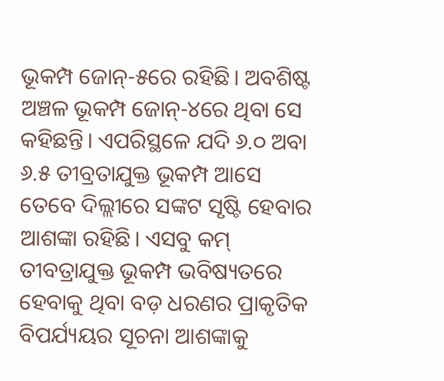ଭୂକମ୍ପ ଜୋନ୍-୫ରେ ରହିଛି। ଅବଶିଷ୍ଟ ଅଞ୍ଚଳ ଭୂକମ୍ପ ଜୋନ୍-୪ରେ ଥିବା ସେ କହିଛନ୍ତି। ଏପରିସ୍ଥଳେ ଯଦି ୬.୦ ଅବା ୬.୫ ତୀବ୍ରତାଯୁକ୍ତ ଭୂକମ୍ପ ଆସେ ତେବେ ଦିଲ୍ଲୀରେ ସଙ୍କଟ ସୃଷ୍ଟି ହେବାର ଆଶଙ୍କା ରହିଛି। ଏସବୁ କମ୍ ତୀବତ୍ରାଯୁକ୍ତ ଭୂକମ୍ପ ଭବିଷ୍ୟତରେ ହେବାକୁ ଥିବା ବଡ଼ ଧରଣର ପ୍ରାକୃତିକ ବିପର୍ଯ୍ୟୟର ସୂଚନା ଆଶଙ୍କାକୁ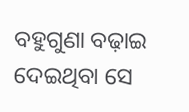ବହୁଗୁଣା ବଢ଼ାଇ ଦେଇଥିବା ସେ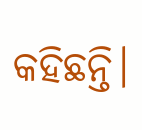କହିଛନ୍ତି।